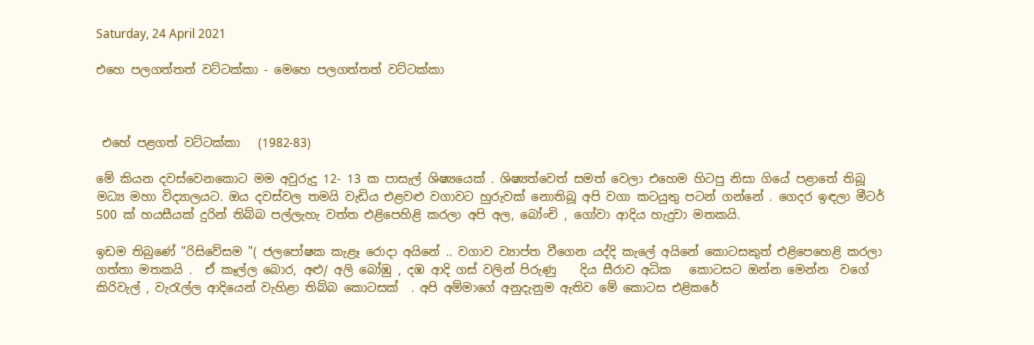Saturday, 24 April 2021

එහෙ පලගත්තත් වට්ටක්කා - මෙහෙ පලගත්තත් වට්ටක්කා



 එහේ පළගත් වට්ටක්කා   (1982-83)

මේ කියන දවස්වෙනකොට මම අවුරුදු 12- 13 ක පාසැල් ශිෂ්‍යයෙක් . ශිෂ්‍යත්වෙත් සමත් වෙලා එහෙම හිටපු නිසා ගියේ පළාතේ තිබූ මධ්‍ය මහා විද්‍යාලයට. ඔය දවස්වල තමයි වැඩිය එළවළු වගාවට හුරුවක් නොතිබූ අපි වගා කටයුතු පටන් ගන්නේ . ගෙදර ඉඳලා මීටර් 500 ක් හයසීයක් දුරින් තිබ්බ පල්ලැහැ වත්ත එළිපෙහිළි කරලා අපි අල, බෝංචි , ගෝවා ආදිය හැදුවා මතකයි.

ඉඩම තිබුණේ "රිසිවේසම "( ජලපෝෂක කැළෑ රොදා අයිනේ .. වගාව ව්‍යාප්ත වීගෙන යද්දි කැලේ අයිනේ කොටසකුත් එළිපෙහෙළි කරලා ගත්තා මතකයි .  ඒ කෑල්ල බොර, අළු/ අලි බෝඹු , දඹ ආදි ගස් වලින් පිරුණු    දිය සීරාව අධික   කොටසට ඔන්න මෙන්න  වගේ  කිරිවැල් , වැරැල්ල ආදියෙන් වැහිළා තිබ්බ කොටසක්  . අපි අම්මාගේ අනුදැනුම ඇතිව මේ කොටස එළිකරේ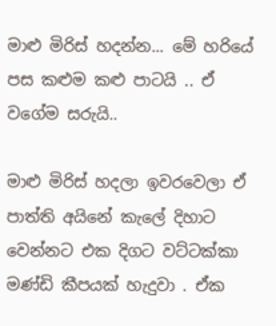මාළු මිරිස් හදන්න... මේ හරියේ පස කළුම කළු පාටයි .. ඒ වගේම සරුයි..

මාළු මිරිස් හදලා ඉවරවෙලා ඒ පාත්ති අයිනේ කැලේ දිහාට වෙන්නට එක දිගට වට්ටක්කා මණ්ඩි කීපයක් හැදුවා . ඒක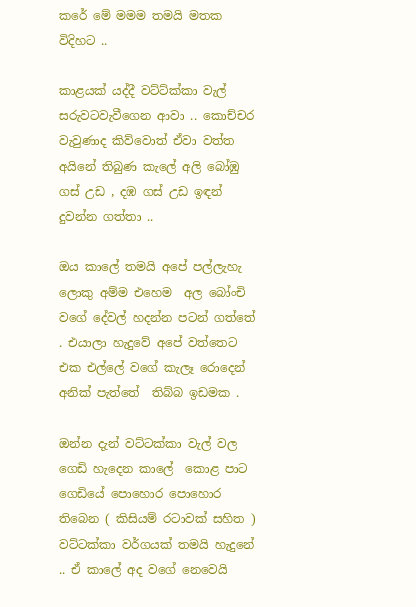කරේ මේ මමම තමයි මතක විදිහට ..

කාළයක් යද්දී වට්ට්ක්කා වැල් සරුවටවැවීගෙන ආවා .. කොච්චර වැවුණාද කිව්වොත් ඒවා වත්ත අයිනේ තිබුණ කැලේ අලි බෝඹු ගස් උඩ , දඹ ගස් උඩ ඉඳන් දුවන්න ගත්තා ..

ඔය කාලේ තමයි අපේ පල්ලැහැ ලොකු අම්ම එහෙම  අල බෝංචි  වගේ දේවල් හදන්න පටන් ගත්තේ . එයාලා හැදුවේ අපේ වත්තෙට එක එල්ලේ වගේ කැලෑ රොදෙන් අනික් පැත්තේ  තිබ්බ ඉඩමක .

ඔන්න දැන් වට්ටක්කා වැල් වල ගෙඩි හැදෙන කාලේ  කොළ පාට ගෙඩියේ පොහොර පොහොර තිබෙන ( කිසියම් රටාවක් සහිත ) වට්ටක්කා වර්ගයක් තමයි හැදුනේ .. ඒ කාලේ අද වගේ නෙවෙයි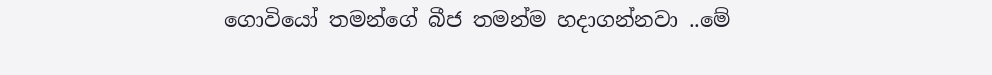ගොවියෝ තමන්ගේ බීජ තමන්ම හදාගන්නවා ..මේ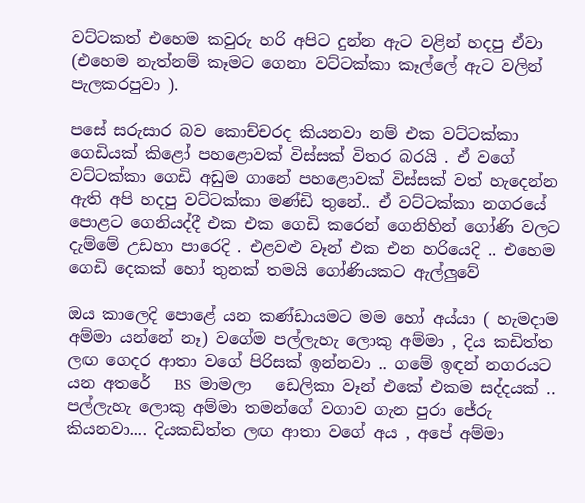වට්ටකත් එහෙම කවුරු හරි අපිට දුන්න ඇට වළින් හදපු ඒවා (එහෙම නැත්නම් කෑමට ගෙනා වට්ටක්කා කෑල්ලේ ඇට වලින් පැලකරපුවා ).

පසේ සරුසාර බව කොච්චරද කියනවා නම් එක වට්ටක්කා ගෙඩියක් කිළෝ පහළොවක් විස්සක් විතර බරයි . ඒ වගේ වට්ටක්කා ගෙඩි අඩුම ගානේ පහළොවක් විස්සක් වත් හැදෙන්න ඇති අපි හදපු වට්ටක්කා මණ්ඩි තුනේ.. ඒ වට්ටක්කා නගරයේ පොළට ගෙනියද්දී එක එක ගෙඩි කරෙන් ගෙනිහින් ගෝණි වලට දැම්මේ උඩහා පාරෙදි . එළවළු වෑන් එක එන හරියෙදි .. එහෙම ගෙඩි දෙකක් හෝ තුනක් තමයි ගෝණියකට ඇල්ලුවේ

ඔය කාලෙදි පොළේ යන කණ්ඩායමට මම හෝ අය්යා ( හැමදාම අම්මා යන්නේ නෑ) වගේම පල්ලැහැ ලොකු අම්මා , දිය කඩිත්ත ලඟ ගෙදර ආතා වගේ පිරිසක් ඉන්නවා .. ගමේ ඉඳන් නගරයට යන අතරේ   BS  මාමලා   ඩෙලිකා වෑන් එකේ එකම සද්දයක් .. පල්ලැහැ ලොකු අම්මා තමන්ගේ වගාව ගැන පුරා ජේරු කියනවා.... දියකඩිත්ත ලඟ ආතා වගේ අය , අපේ අම්මා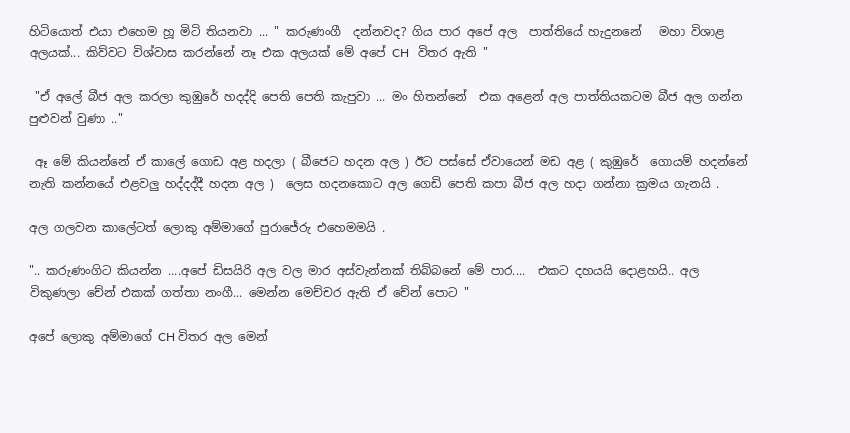හිටියොත් එයා එහෙම හූ මිටි තියනවා ... " කරුණංගී  දන්නවද? ගිය පාර අපේ අල  පාත්තියේ හැදුනනේ   මහා විශාළ අලයක්... කිව්වට විශ්වාස කරන්නේ නෑ එක අලයක් මේ අපේ CH   විතර ඇති "

 "ඒ අලේ බීජ අල කරලා කුඹුරේ හදද්දි පෙති පෙති කැපුවා ... මං හිතන්නේ  එක අළෙන් අල පාත්තියකටම බීජ අල ගන්න පුළුවන් වුණා .."

 ඈ මේ කියන්නේ ඒ කාලේ ගොඩ අළ හදලා ( බීජෙට හදන අල ) ඊට පස්සේ ඒවායෙන් මඩ අළ ( කුඹුරේ  ගොයම් හදන්නේ නැති කන්නයේ එළවලු හද්දද්දී හදන අල )  ලෙස හදනකොට අල ගෙඩි පෙති කපා බීජ අල හදා ගන්නා ක්‍රමය ගැනයි .

අල ගලවන කාලේටත් ලොකු අම්මාගේ පුරාජේරු එහෙමමයි .

".. කරුණංගිට කියන්න ....අපේ ඩිසයිරි අල වල මාර අස්වැන්නක් තිබ්බනේ මේ පාර....  එකට දහයයි දොළහයි.. අල විකුණලා චේන් එකක් ගත්තා නංගී... මෙන්න මෙච්චර ඇති ඒ චේන් පොට "

අපේ ලොකු අම්මාගේ CH විතර අල මෙන්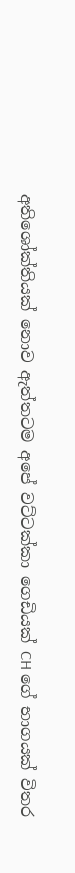අතිශෝක්තියක් නොව ඇත්තටම අපේ වට්ටක්කා ගෙඩියක් CH ගේ භාගයක් විතර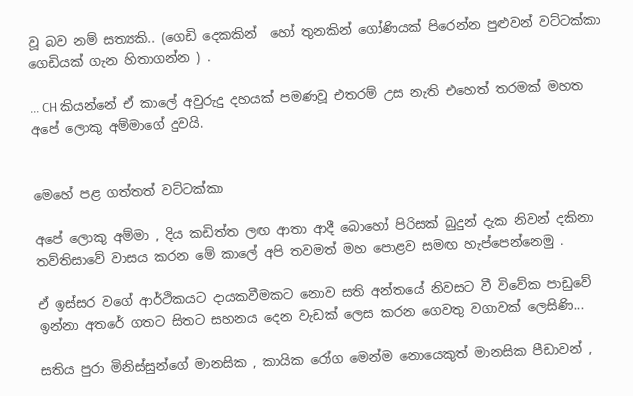වූ බව නම් සත්‍යකි.. (ගෙඩි දෙකකින්  හෝ තුනකින් ගෝණියක් පිරෙන්න පුළුවන් වට්ටක්කා ගෙඩියක් ගැන හිතාගන්න ) .

... CH කියන්නේ ඒ කාලේ අවුරුදු දහයක් පමණවූ එතරම් උස නැති එහෙත් තරමක් මහත අපේ ලොකු අම්මාගේ දුවයි.


මෙහේ පළ ගත්තත් වට්ටක්කා

අපේ ලොකු අම්මා , දිය කඩිත්ත ලඟ ආතා ආදී බොහෝ පිරිසක් බුදුන් දැක නිවන් දකිනා තව්තිසාවේ වාසය කරන මේ කාලේ අපි තවමත් මහ පොළව සමඟ හැප්පෙන්නෙමු .

ඒ ඉස්සර වගේ ආර්ථිකයට දායකවීමකට නොව සති අන්තයේ නිවසට වී විවේක පාඩුවේ ඉන්නා අතරේ ගතට සිතට සහනය දෙන වැඩක් ලෙස කරන ගෙවතු වගාවක් ලෙසිණි...

සතිය පුරා මිනිස්සුන්ගේ මානසික , කායික රෝග මෙන්ම නොයෙකුත් මානසික පීඩාවන් ,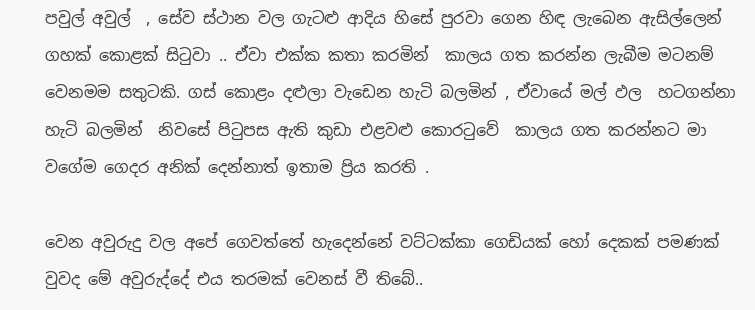පවුල් අවුල්  , සේව ස්ථාන වල ගැටළු ආදිය හිසේ පුරවා ගෙන හිඳ ලැබෙන ඇසිල්ලෙන් ගහක් කොළක් සිටුවා .. ඒවා එක්ක කතා කරමින්  කාලය ගත කරන්න ලැබීම මටනම් වෙනමම සතුටකි. ගස් කොළං දළුලා වැඩෙන හැටි බලමින් , ඒවායේ මල් ඵල  හටගන්නා හැටි බලමින්  නිවසේ පිටුපස ඇති කුඩා එළවළු කොරටුවේ  කාලය ගත කරන්නට මා වගේම ගෙදර අනික් දෙන්නාත් ඉතාම ප්‍රිය කරති .

වෙන අවුරුදු වල අපේ ගෙවත්තේ හැදෙන්නේ වට්ටක්කා ගෙඩියක් හෝ දෙකක් පමණක් වුවද මේ අවුරුද්දේ එය තරමක් වෙනස් වී තිබේ..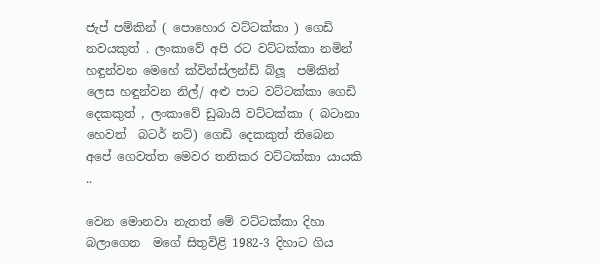ජැප් පම්කින් ( පොහොර වට්ටක්කා ) ගෙඩි නවයකුත් . ලංකාවේ අපි රට වට්ටක්කා නමින් හඳුන්වන මෙහේ ක්වින්ස්ලන්ඩ් බ්ලූ  පම්කින්  ලෙස හඳුන්වන නිල්/ අළු පාට වට්ටක්කා ගෙඩි දෙකකුත් , ලංකාවේ ඩුබායි වට්ටක්කා ( බටානා හෙවත්  බටර් නට්) ගෙඩි දෙකකුත් තිබෙන අපේ ගෙවත්ත මෙවර තනිකර වට්ටක්කා යායකි  ..

වෙන මොනවා නැතත් මේ වට්ටක්කා දිහා බලාගෙන  මගේ සිතුවිළි 1982-3 දිහාට ගිය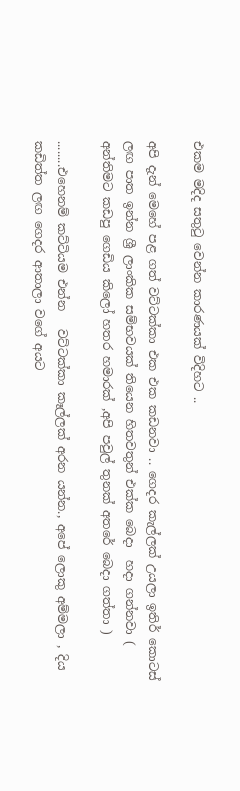එකම මදිද සතුටු වෙන්න කාරණයක් විදිහට ..

අපි දැන් මෙහේ පළ ගත් වට්ටක්කා එක එක කඩනවා .. ගෙදර කැල්ලක් උයලා ඉතිර් කොටස් ලඟ පාත ඉන්න ශ්‍රී ලාංකික සම්භවයක් තියෙන හිතවතුන් එක්ක බෙදා  හදා ගන්නවා ( අන්තිමට කඩපු ගෙඩිය කිලෝ හතර හමාරක් ,අපි පවුල් තුනක් අතරේ බෙදා ගත්තා )

........එහෙනම් කට්ටියම එන්න   වට්ටක්කා කෑල්ලක් අරන යන්න., අපේ ලොකු අම්මලා , දිය කඩිත්ත ලඟ ගෙදර ආතාලා වගේ අයට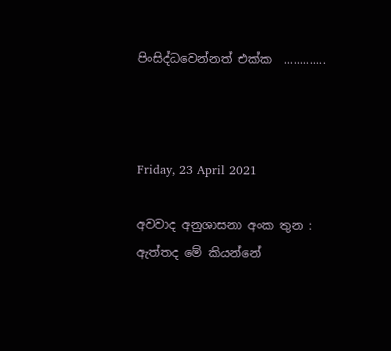පිංසිද්ධවෙන්නත් එක්ක  .............



Friday, 23 April 2021

අවවාද අනුශාසනා අංක තුන : ඇත්තද මේ කියන්නේ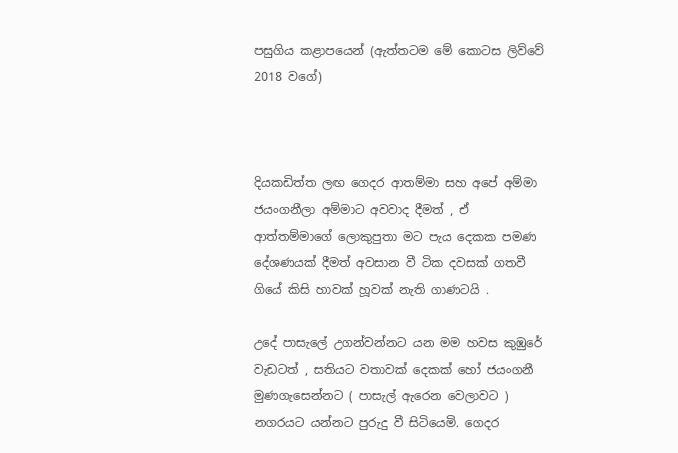පසුගිය කළාපයෙන් (ඇත්තටම මේ කොටස ලිව්වේ 2018 වගේ)



දියකඩිත්ත ලඟ ගෙදර ආතම්මා සහ අපේ අම්මා ජයංගනීලා අම්මාට අවවාද දීමත් , ඒ ආත්තම්මාගේ ලොකුපුතා මට පැය දෙකක පමණ දේශණයක් දීමත් අවසාන වී ටික දවසක් ගතවී ගියේ කිසි හාවක් හූවක් නැති ගාණටයි .

උදේ පාසැලේ උගන්වන්නට යන මම හවස කුඹුරේ වැඩටත් , සතියට වතාවක් දෙකක් හෝ ජයංගනී මුණගැසෙන්නට ( පාසැල් ඇරෙන වෙලාවට ) නගරයට යන්නට පුරුදු වී සිටියෙමි. ගෙදර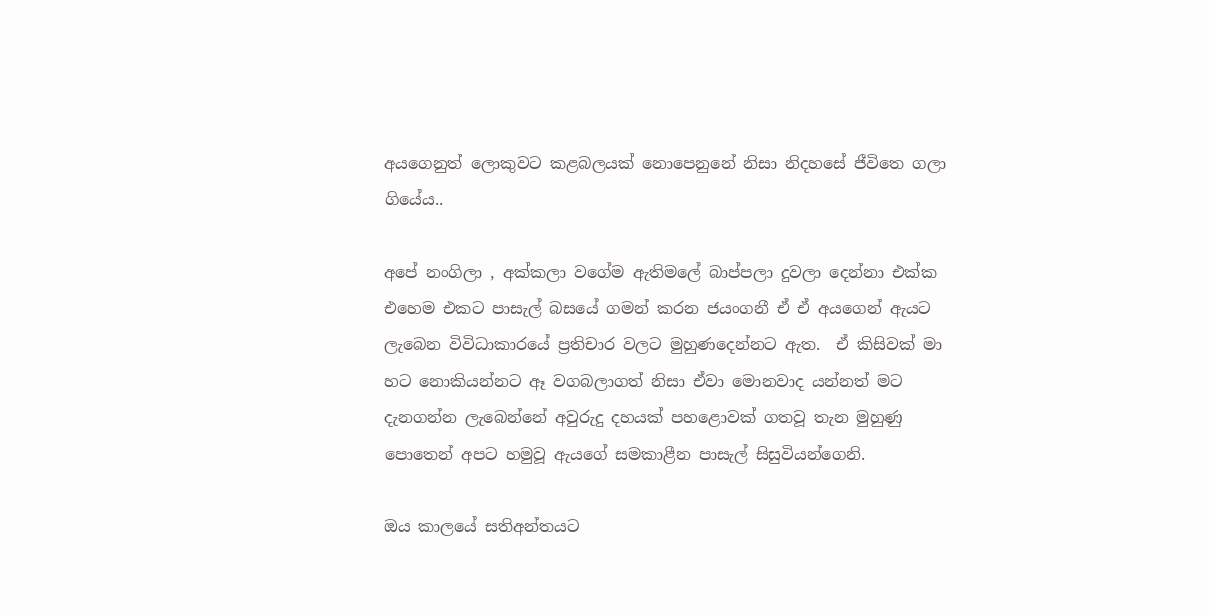අයගෙනුත් ලොකුවට කළබලයක් නොපෙනුනේ නිසා නිදහසේ ජීවිතෙ ගලා ගියේය..

අපේ නංගිලා , අක්කලා වගේම ඇතිමලේ බාප්පලා දුවලා දෙන්නා එක්ක එහෙම එකට පාසැල් බසයේ ගමන් කරන ජ‍යංගනී ඒ ඒ අයගෙන් ඇයට ලැබෙන විවිධාකාරයේ ප්‍රතිචාර වලට මුහුණදෙන්නට ඇත.  ඒ කිසිවක් මා හට නොකියන්නට ඈ වගබලාගත් නිසා ඒවා මොනවාද යන්නත් මට දැනගන්න ලැබෙන්නේ අවුරුදු දහයක් පහළොවක් ගතවූ තැන මුහුණු පොතෙන් අපට හමුවූ ඇයගේ සමකාළීන පාසැල් සිසුවියන්ගෙනි.

ඔය කාලයේ සතිඅන්තයට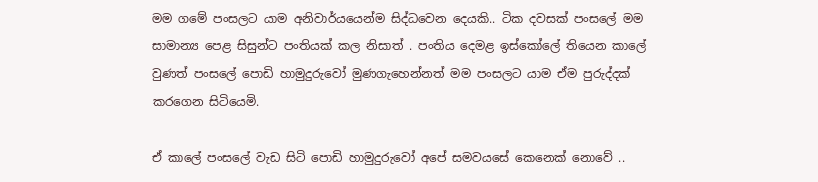මම ගමේ පංසලට යාම අනිවාර්යයෙන්ම සිද්ධවෙන දෙයකි.. ටික දවසක් පංසලේ මම සාමාන්‍ය පෙළ සිසුන්ට පංතියක් කල නිසාත් . පංතිය දෙමළ ඉස්කෝලේ තියෙන කාලේ වුණත් පංසලේ පොඩි හාමුදුරුවෝ මුණගැහෙන්නත් මම පංසලට යාම ඒම පුරුද්දක් කරගෙන සිටියෙමි.

ඒ කාලේ පංසලේ වැඩ සිටි පොඩි හාමුදුරුවෝ අපේ සමවයසේ කෙනෙක් නොවේ ..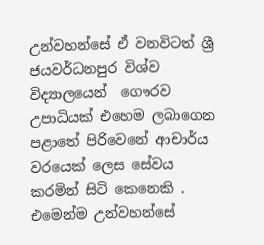උන්වහන්සේ ඒ වනවිටත් ශ්‍රී ජයවර්ධනපුර විශ්ව විද්‍යාලයෙන්  ගෞරව උපාධියක් එහෙම ලබාගෙන පළාතේ පිරිවෙනේ ආචාර්ය වරයෙක් ලෙස සේවය කරමින් සිටි කෙනෙකි . එමෙන්ම උන්වහන්සේ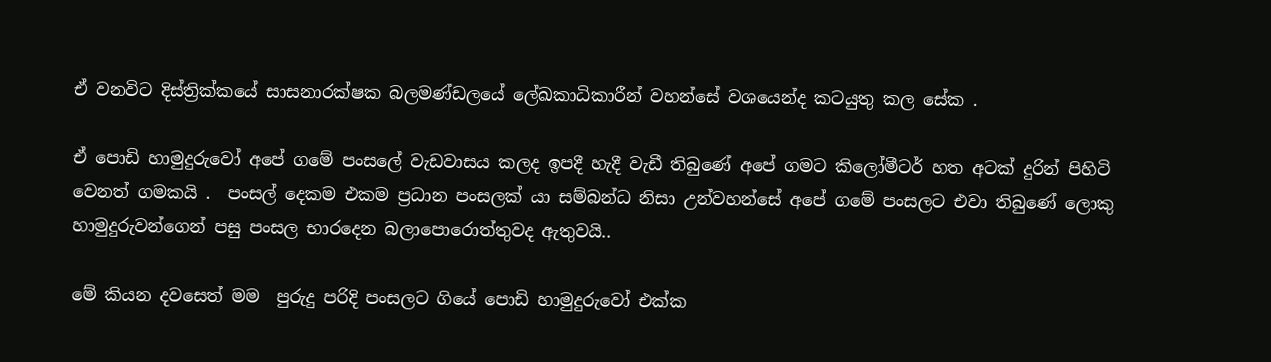ඒ වනවිට දිස්ත්‍රික්කයේ සාසනාරක්ෂක බලමණ්ඩලයේ ලේඛකාධිකාරීන් වහන්සේ වශයෙන්ද කටයුතු කල සේක .

ඒ පොඩි හාමුදුරුවෝ අපේ ගමේ පංසලේ වැඩවාසය කලද ඉපදී හැදී වැඩී තිබුණේ අපේ ගමට කිලෝමීටර් හත අටක් දුරින් පිහිටි වෙනත් ගමකයි .  පංසල් දෙකම එකම ප්‍රධාන පංසලක් යා සම්බන්ධ නිසා උන්වහන්සේ අපේ ගමේ පංසලට එවා තිබුණේ ලොකු හාමුදුරුවන්ගෙන් පසු පංසල භාරදෙන බලාපොරොත්තුවද ඇතුවයි..

මේ කියන දවසෙත් මම  පුරුදු පරිදි පංසලට ගියේ පොඩි හාමුදුරුවෝ එක්ක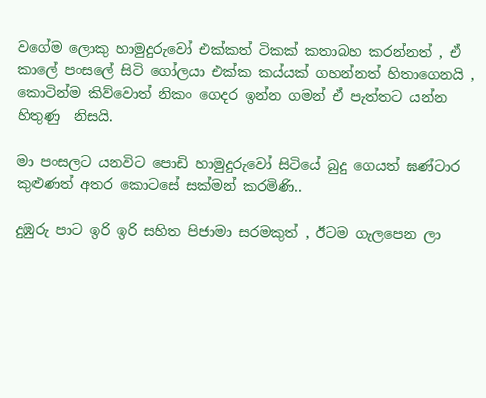වගේම ලොකු හාමුදුරුවෝ එක්කත් ටිකක් කතාබහ කරන්නත් , ඒ කාලේ පංසලේ සිටි ගෝලයා එක්ක කය්යක් ගහන්නත් හිතාගෙනයි ,  කොටින්ම කිව්වොත් නිකං ගෙදර ඉන්න ගමන් ඒ පැත්තට යන්න හිතුණු  නිසයි.

මා පංසලට යනවිට පොඩි හාමුදුරුවෝ සිටියේ බුදු ගෙයත් ඝණ්ටාර කුළුණත් අතර කොටසේ සක්මන් කරමිණි..

දුඹුරු පාට ඉරි ඉරි සහිත පිජාමා සරමකුත් , ඊටම ගැලපෙන ලා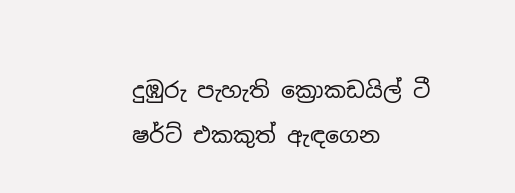දුඹුරු පැහැති ක්‍රොකඩයිල් ටී ෂර්ට් එකකුත් ඇඳගෙන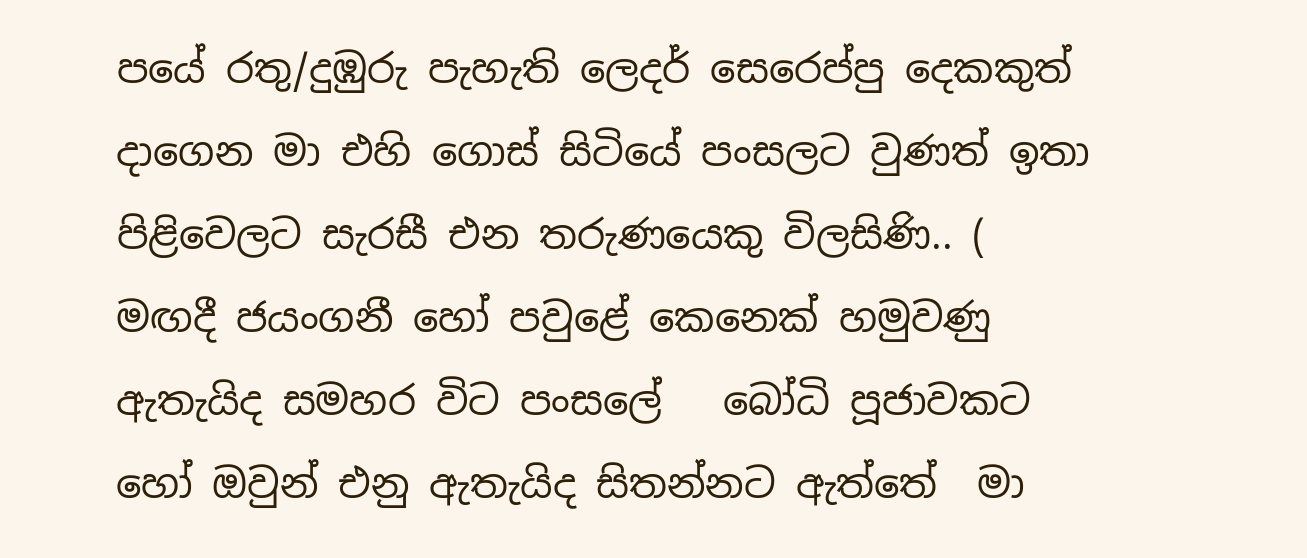පයේ රතු/දුඹුරු පැහැති ලෙදර් සෙරෙප්පු දෙකකුත් දාගෙන මා එහි ගොස් සිටියේ පංසලට වුණත් ඉතා පිළිවෙලට සැරසී එන තරුණයෙකු විලසිණි.. ( මඟදී ජයංගනී හෝ පවුළේ කෙනෙක් හමුවණු ඇතැයිද සමහර විට පංසලේ   බෝධි පූජාවකට හෝ ඔවුන් එනු ඇතැයිද සිතන්නට ඇත්තේ  මා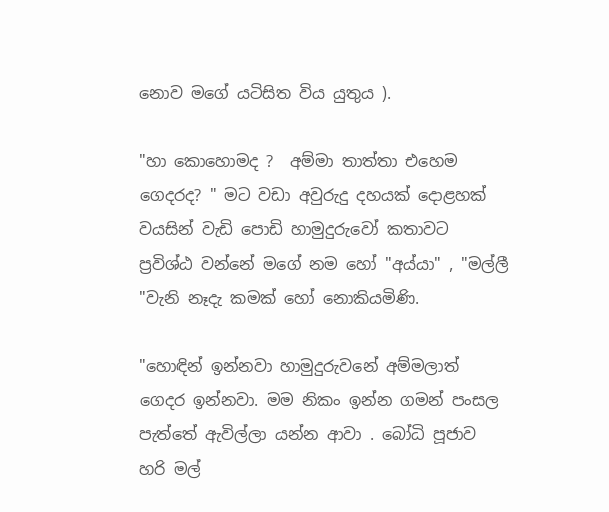නොව මගේ යටිසිත විය යුතුය ).

"හා කොහොමද ?  අම්මා තාත්තා එහෙම ගෙදරද? " මට වඩා අවුරුදු දහයක් දොළහක් වයසින් වැඩි පොඩි හාමුදුරුවෝ කතාවට ප්‍රවිශ්ඨ වන්නේ මගේ නම හෝ "අය්යා" , "මල්ලී "වැනි නෑදැ කමක් හෝ නොකියමිණි.

"හොඳින් ඉන්නවා හාමුදුරුවනේ අම්මලාත්  ගෙදර ඉන්නවා. මම නිකං ඉන්න ගමන් පංසල පැත්තේ ඇවිල්ලා යන්න ආවා . බෝධි පූජාව හරි මල්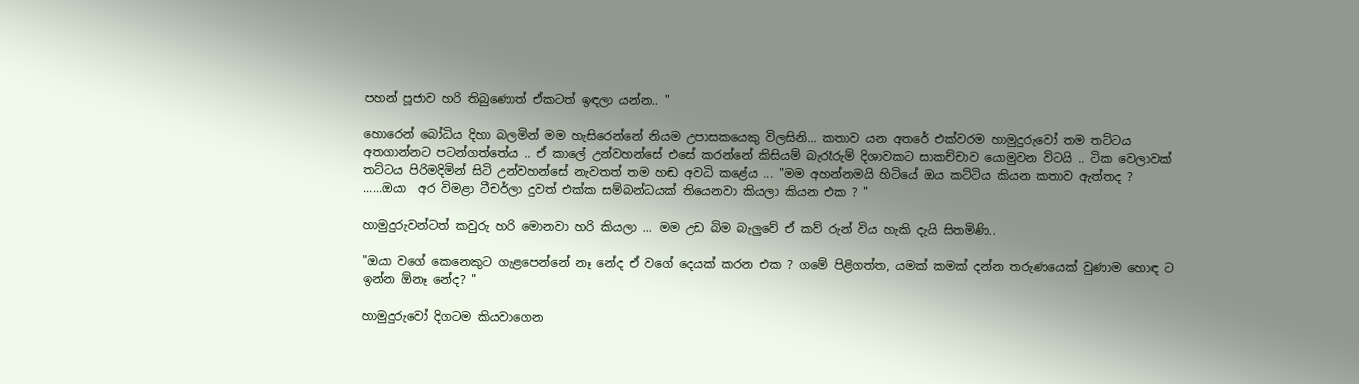පහන් පූජාව හරි තිබුණොත් ඒකටත් ඉඳලා යන්න.. "

හොරෙන් බෝධිය දිහා බලමින් මම හැසිරෙන්නේ නියම උපාසකයෙකු විලසිනි... කතාව යන අතරේ එක්වරම හාමුදුරුවෝ තම තට්ටය අතගාන්නට පටන්ගත්තේය .. ඒ කාලේ උන්වහන්සේ එසේ කරන්නේ කිසියම් බැරෑරුම් දිශාවකට සාකච්චාව යොමුවන විටයි .. ටික වෙලාවක් තට්ටය පිරිමදිමින් සිටි උන්වහන්සේ නැවතත් තම හඬ අවධි කළේය ... "මම අහන්නමයි හිටියේ ඔය කට්ටිය කියන කතාව ඇත්තද ? ......ඔයා  අර විමළා ටීචර්ලා දුවත් එක්ක සම්බන්ධයක් තියෙනවා කියලා කියන එක ? "

හාමුදුරුවන්ටත් කවුරු හරි මොනවා හරි කියලා ... මම උඩ බිම බැලුවේ ඒ කව් රුන් විය හැකි දැයි සිතමිණි..

"ඔයා වගේ කෙනෙකුට ගැළපෙන්නේ නෑ නේද ඒ වගේ දෙයක් කරන එක ? ගමේ පිළිගත්ත, යමක් කමක් දන්න තරුණයෙක් වුණාම හොඳ ට ඉන්න ඕනෑ නේද? "

හාමුදුරුවෝ දිගටම කියවාගෙන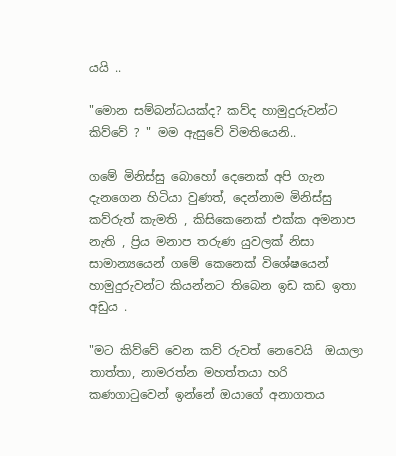යයි ..

"මොන සම්බන්ධයක්ද? කව්ද හාමුදුරුවන්ට කිව්වේ ? " මම ඇසුවේ විමතියෙනි..

ගමේ මිනිස්සු බොහෝ දෙනෙක් අපි ගැන දැනගෙන හිටියා වුණත්, දෙන්නාම මිනිස්සු කව්රුත් කැමති , කිසිකෙනෙක් එක්ක අමනාප නැති , ප්‍රිය මනාප තරුණ යුවලක් නිසා සාමාන්‍යයෙන් ගමේ කෙනෙක් විශේෂයෙන් හාමුදුරුවන්ට කියන්නට තිබෙන ඉඩ කඩ ඉතා අඩුය .

"මට කිව්වේ වෙන කව් රුවත් නෙවෙයි  ඔයාලා තාත්තා, නාමරත්න මහත්තයා හරි කණගාටුවෙන් ඉන්නේ ඔයාගේ අනාගතය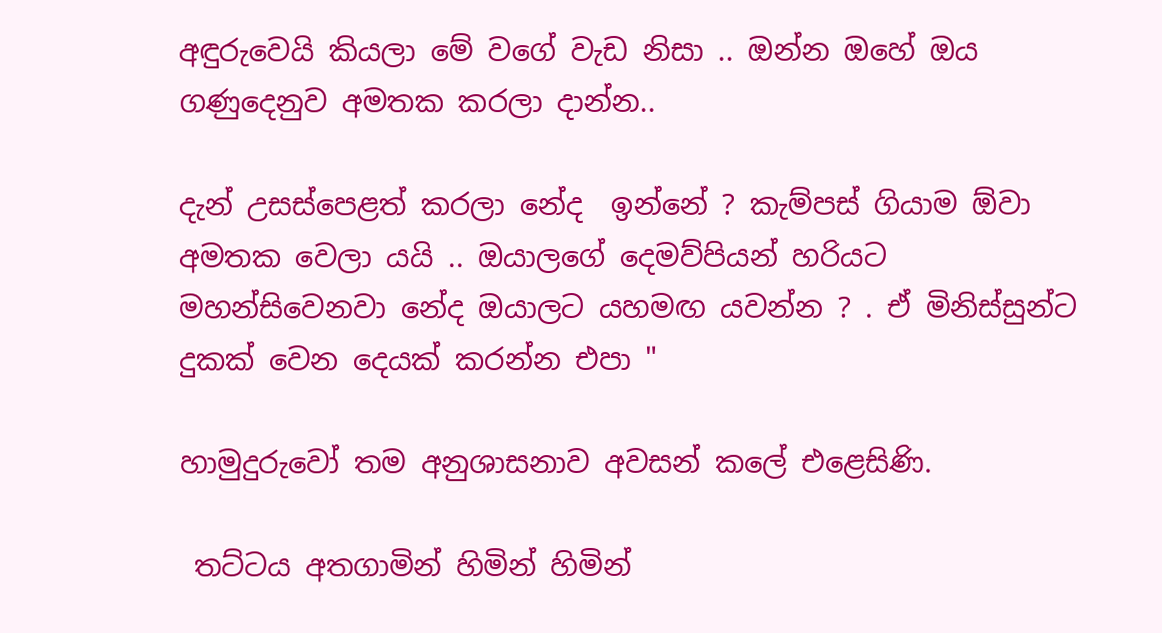අඳුරුවෙයි කියලා මේ වගේ වැඩ නිසා .. ඔන්න ඔහේ ඔය ගණුදෙනුව අමතක කරලා දාන්න..

දැන් උසස්පෙළත් කරලා නේද  ඉන්නේ ? කැම්පස් ගියාම ඕවා අමතක වෙලා යයි .. ඔයාලගේ දෙමව්පියන් හරියට මහන්සිවෙනවා නේද ඔයාලට යහමඟ යවන්න ? . ඒ මිනිස්සුන්ට දුකක් වෙන දෙයක් කරන්න එපා "

හාමුදුරුවෝ තම අනුශාසනාව අවසන් කලේ එළෙසිණි.

 තට්ටය අතගාමින් හිමින් හිමින්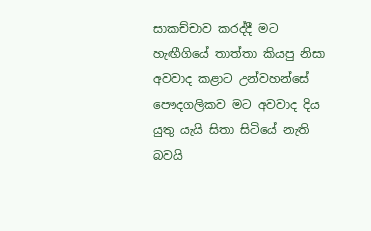සාකච්චාව කරද්දී මට හැඟීගියේ තාත්තා කියපු නිසා අවවාද කළාට උන්වහන්සේ පෞදගලිකව මට අවවාද දිය යුතු යැයි සිතා සිටියේ නැති බවයි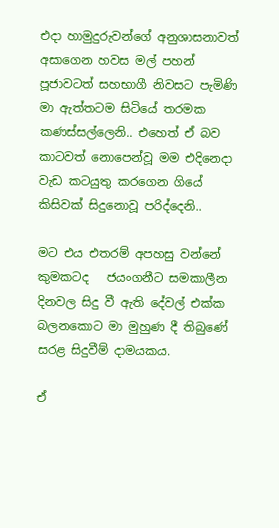එදා හාමුදුරුවන්ගේ අනුශාසනාවත් අසාගෙන හවස මල් පහන් පූජාවටත් සහභාගී නිවසට පැමිණි මා ඇත්තටම සිටියේ තරමක කණස්සල්ලෙනි.. එහෙත් ඒ බව කාටවත් නොපෙන්වූ මම එදිනෙදා වැඩ කටයුතු කරගෙන ගියේ කිසිවක් සිදුනොවූ පරිද්දෙනි..

මට එය එතරම් අපහසු වන්නේ කුමකටද   ජයංගනීට සමකාලීන දිනවල සිදු වී ඇති දේවල් එක්ක බලනකොට මා මුහුණ දී තිබුණේ සරළ සිදුවීම් දාමයකය.

ඒ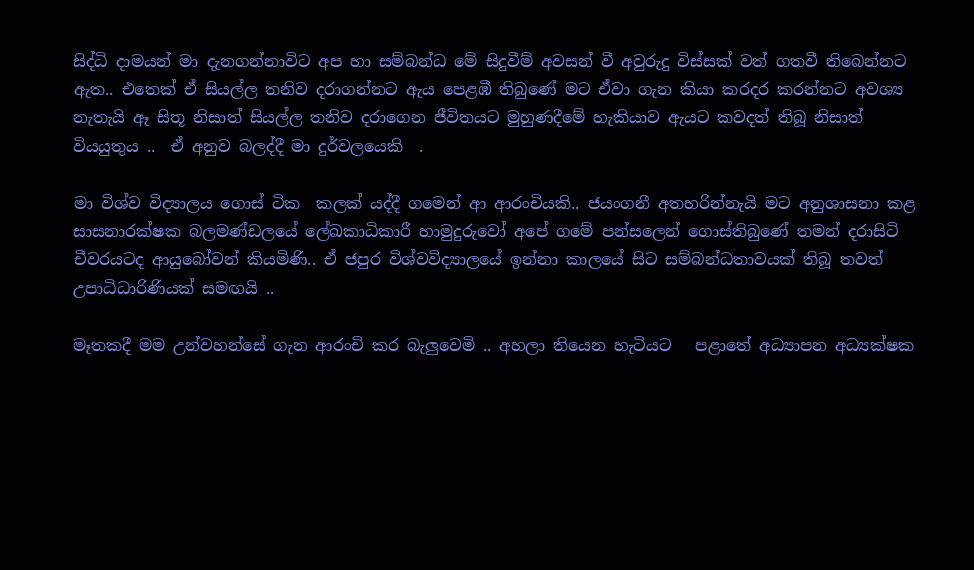සිද්ධි දාමයන් මා දැනගන්නාවිට අප හා සම්බන්ධ මේ සිදුවීම් අවසන් වී අවුරුදු විස්සක් වත් ගතවී තිබෙන්නට ඇත.. එතෙක් ඒ සියල්ල තනිව දරාගන්නට ඇය පෙළඹී තිබුණේ මට ඒවා ගැන කියා කරදර කරන්නට අවශ්‍ය නැතැයි ඈ සිතූ නිසාත් සියල්ල තනිව දරාගෙන ජීවිතයට මුහුණදීමේ හැකියාව ඇයට කවදත් තිබූ නිසාත් වියයුතුය ..  ඒ අනුව බලද්දී මා දුර්වලයෙකි  .

මා විශ්ව විද්‍යාලය ගොස් ටික  කලක් යද්දී ගමෙන් ආ ආරංචියකි.. ජයංගනී අතහරින්නැයි මට අනුශාසනා කළ  සාසනාරක්ෂක බලමණ්ඩලයේ ලේඛකාධිකාරී හාමුදුරුවෝ අපේ ගමේ පන්සලෙන් ගොස්තිබුණේ තමන් දරාසිටි චීවරයටද ආයුබෝවන් කියමිණි.. ඒ ජපුර විශ්වවිද්‍යාලයේ ඉන්නා කාලයේ සිට සම්බන්ධතාවයක් තිබූ තවත් උපාධිධාරිණියක් සමඟයි ..

මෑතකදී මම උන්වහන්සේ ගැන ආරංචි කර බැලුවෙමි .. අහලා තියෙන හැටියට   පළාතේ අධ්‍යාපන අධ්‍යක්ෂක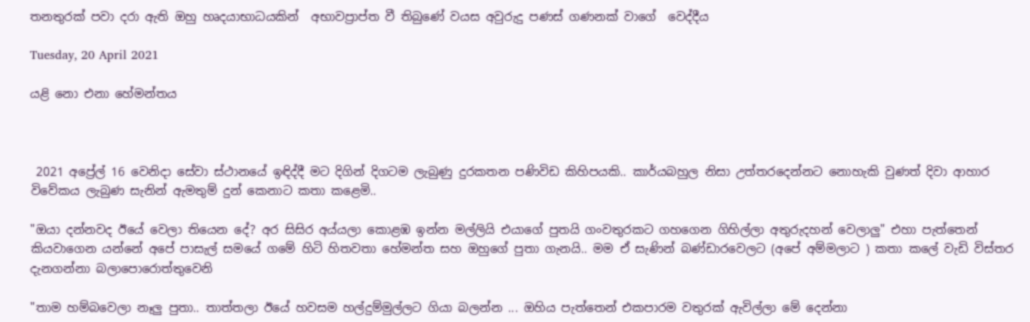තනතුරක් පවා දරා ඇති ඔහු හෘදයාභාධයකින්  අභාවප්‍රාප්ත වී තිබුණේ වයස අවුරුදු පණස් ගණනක් වාගේ  වෙද්දීය

Tuesday, 20 April 2021

යළි නො එනා හේමන්තය



 2021 අප්‍රේල් 16 වෙනිදා සේවා ස්ථානයේ ඉඳිද්දී මට දිගින් දිගටම ලැබුණු දුරකතන පණිවිඩ කිහිපයකි.. කාර්යබහුල නිසා උත්තරදෙන්නට නොහැකි වුණත් දිවා ආහාර විවේකය ලැබුණ සැනින් ඇමතුම් දුන් කෙනාට කතා කළෙමි..

"ඔයා දන්නවද ඊයේ වෙලා තියෙන දේ? අර සිසිර අය්යලා කොළඹ ඉන්න මල්ලියි එයාගේ පුතයි ගංවතුරකට ගහගෙන ගිහිල්ලා අතුරුදහන් වෙලාලු" එහා පැත්තෙන් කියවාගෙන යන්නේ අපේ පාසැල් සමයේ ගමේ හිටි හිතවතා හේමන්ත සහ ඔහුගේ පුතා ගැනයි.. මම ඒ සැණින් බණ්ඩාරවෙලට (අපේ අම්මලාට ) කතා කලේ වැඩි විස්තර  දැනගන්නා බලාපොරොත්තුවෙනි

"තාම හම්බවෙලා නෑලු පුතා.. තාත්තලා ඊයේ හවසම හල්දුම්මුල්ලට ගියා බලන්න ... ඔහිය පැත්තෙන් එකපාරම වතුරක් ඇවිල්ලා මේ දෙන්නා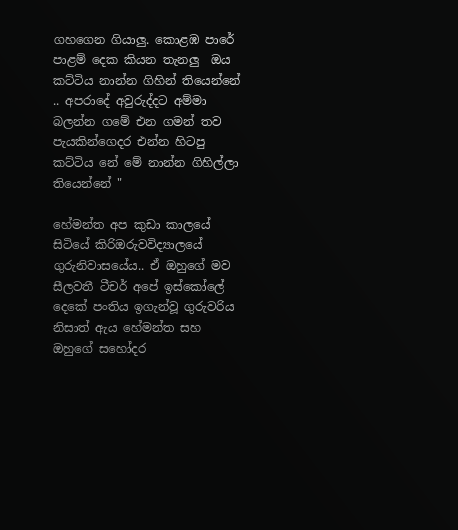ගහගෙන ගියාලු. කොළඹ පාරේ පාළම් දෙක කියන තැනලු  ඔය කට්ටිය නාන්න ගිහින් තියෙන්නේ .. අපරාදේ අවුරුද්දට අම්මා බලන්න ගමේ එන ගමන් තව පැයකින්ගෙදර එන්න හිටපු කට්ටිය නේ මේ නාන්න ගිහිල්ලා තියෙන්නේ "

හේමන්ත අප කුඩා කාලයේ සිටියේ කිරිඔරුවවිද්‍යාලයේ ගුරුනිවාසයේය.. ඒ ඔහුගේ මව සීලවතී ටීචර් අපේ ඉස්කෝලේ දෙකේ පංතිය ඉගැන්වූ ගුරුවරිය නිසාත් ඇය හේමන්ත සහ ඔහුගේ සහෝදර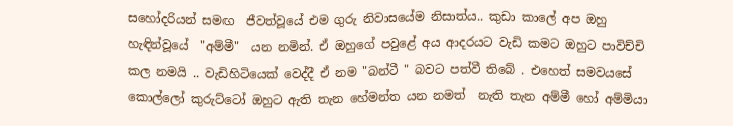සහෝදරියන් සමඟ  ජීවත්වූයේ එම ගුරු නිවාසයේම නිසාත්ය.. කුඩා කාලේ අප ඔහු හැඳින්වූයේ  "අම්මී"  යන නමින්. ඒ ඔහුගේ පවුළේ අය ආදරයට වැඩි කමට ඔහුට පාවිච්චි කල නමයි .. වැඩිහිටියෙක් වෙද්දී ඒ නම "බන්ටී " බවට පත්වී තිබේ . එහෙත් සමවයසේ  කොල්ලෝ කුරුට්ටෝ ඔහුට ඇති තැන හේමන්ත යන නමත්  නැති තැන අම්මී හෝ අම්මියා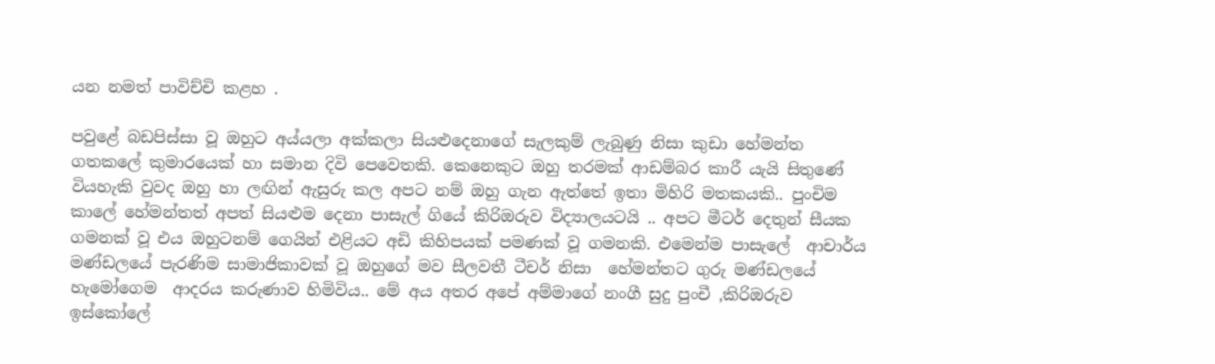යන නමත් පාවිච්චි කළහ .

පවුළේ බඩපිස්සා වූ ඔහුට අය්යලා අක්කලා සියළුදෙනාගේ සැලකුම් ලැබුණු නිසා කුඩා හේමන්ත ගතකලේ කුමාරයෙක් හා සමාන දිවි පෙවෙතකි. කෙනෙකුට ඔහු තරමක් ආඩම්බර කාරී යැයි සිතුණේ වියහැකි වුවද ඔහු හා ලඟින් ඇසුරු කල අපට නම් ඔහු ගැන ඇත්තේ ඉතා මිහිරි මතකයකි.. පුංචිම කාලේ හේමන්තත් අපත් සියළුම දෙනා පාසැල් ගියේ කිරිඔරුව විද්‍යාලයටයි .. අපට මීටර් දෙතුන් සීයක ගමනක් වූ එය ඔහුටනම් ගෙයින් එළියට අඩි කිහිපයක් පමණක් වූ ගමනකි. එමෙන්ම පාසැලේ  ආචාර්ය මණ්ඩලයේ පැරණිම සාමාජිකාවක් වූ ඔහුගේ මව සීලවතී ටීචර් නිසා  හේමන්තට ගුරු මණ්ඩලයේ හැමෝගෙම  ආදරය කරුණාව හිමිවිය.. මේ අය අතර අපේ අම්මාගේ නංගී සුදු පුංචී ,කිරිඔරුව ඉස්කෝලේ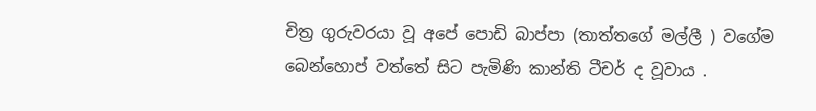චිත්‍ර ගුරුවරයා වූ අපේ පොඩි බාප්පා (තාත්තගේ මල්ලී ) වගේම බෙන්හොප් වත්තේ සිට පැමිණි කාන්ති ටීචර් ද වූවාය .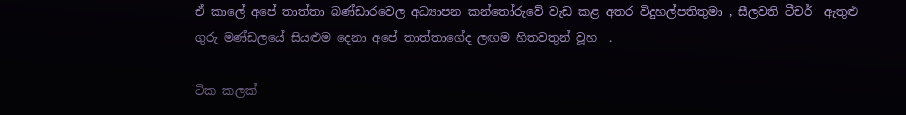ඒ කාලේ අපේ තාත්තා බණ්ඩාරවෙල අධ්‍යාපන කන්තෝරුවේ වැඩ කළ අතර විදුහල්පතිතුමා , සීලවති ටීචර්  ඇතුළු ගුරු මණ්ඩලයේ සියළුම දෙනා අපේ තාත්තාගේද ලඟම හිතවතුන් වූහ  .

ටික කලක්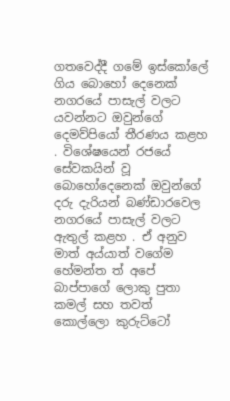ගතවෙද්දී ගමේ ඉස්කෝලේ ගිය බොහෝ දෙනෙක් නගරයේ පාසැල් වලට යවන්නට ඔවුන්ගේ දෙමව්පියෝ තීරණය කළහ . විශේෂයෙන් රජයේ සේවකයින් වූ බොහෝදෙනෙක් ඔවුන්ගේ දරු දැරියන් බණ්ඩාරවෙල නගරයේ පාසැල් වලට ඇතුල් කළහ . ඒ අනුව මාත් අය්යාත් වගේම හේමන්ත ත් අපේ බාප්පාගේ ලොකු පුතා කමල් සහ තවත් කොල්ලො කුරුට්ටෝ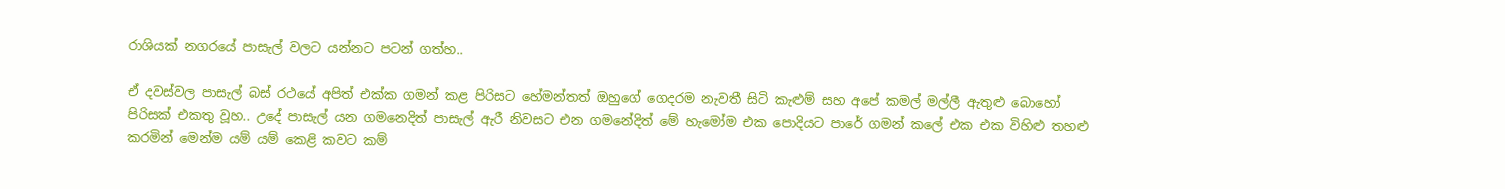රාශියක් නගරයේ පාසැල් වලට යන්නට පටන් ගත්හ..

ඒ දවස්වල පාසැල් බස් රථයේ අපිත් එක්ක ගමන් කළ පිරිසට හේමන්තත් ඔහුගේ ගෙදරම නැවතී සිටි කැළුම් සහ අපේ කමල් මල්ලී ඇතුළු බොහෝ පිරිසක් එකතු වූහ.. උදේ පාසැල් යන ගමනෙදිත් පාසැල් ඇරී නිවසට එන ගමනේදිත් මේ හැමෝම එක පොදියට පාරේ ගමන් කලේ එක එක විහිළු තහළු කරමින් මෙන්ම යම් යම් කෙළි කවට කම්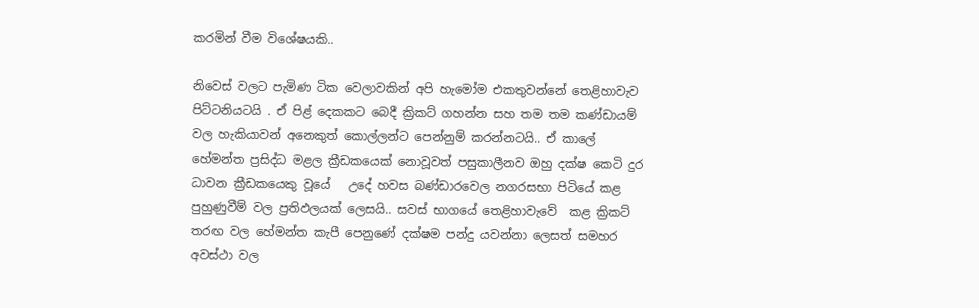කරමින් වීම විශේෂයකි..

නිවෙස් වලට පැමිණ ටික වෙලාවකින් අපි හැමෝම එකතුවන්නේ තෙළිහාවැව  පිට්ටනියටයි . ඒ පිළ් දෙකකට බෙදී ක්‍රිකට් ගහන්න සහ තම තම කණ්ඩායම් වල හැකියාවන් අනෙකුත් කොල්ලන්ට පෙන්නුම් කරන්නටයි.. ඒ කාලේ හේමන්ත ප්‍රසිද්ධ මළල ක්‍රීඩකයෙක් නොවූවත් පසුකාලීනව ඔහු දක්ෂ කෙටි දුර ධාවන ක්‍රීඩකයෙකු වූයේ   උදේ හවස බණ්ඩාරවෙල නගරසභා පිටියේ කළ පුහුණුවීම් වල ප්‍රතිඵලයක් ලෙසයි.. සවස් භාගයේ තෙළිහාවැවේ  කළ ක්‍රිකට් තරඟ වල හේමන්ත කැපී පෙනුණේ දක්ෂම පන්දු යවන්නා ලෙසත් සමහර අවස්ථා වල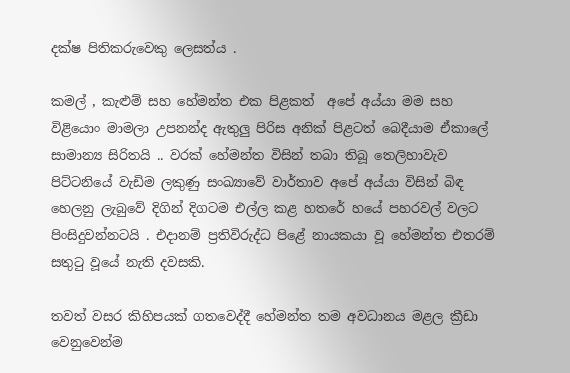දක්ෂ පිතිකරුවෙකු ලෙසත්ය .

කමල් , කැළුම් සහ හේමන්ත එක පිළකත්  අපේ අය්යා මම සහ විළියොං මාමලා උපනන්ද ඇතුලු පිරිස අනික් පිළටත් බෙදීයාම ඒකාලේ සාමාන්‍ය සිරිතයි .. වරක් හේමන්ත විසින් තබා තිබූ තෙලිහාවැව පිට්ටනියේ වැඩිම ලකුණු සංඛ්‍යාවේ වාර්තාව අපේ අය්යා විසින් බිඳ හෙලනු ලැබුවේ දිගින් දිගටම එල්ල කළ හතරේ හයේ පහරවල් වලට පිංසිදුවන්නටයි . එදානම් ප්‍රතිවිරුද්ධ පිළේ නායකයා වූ හේමන්ත එතරම් සතුටු වූයේ නැති දවසකි.

තවත් වසර කිහිපයක් ගතවෙද්දී හේමන්ත තම අවධානය මළල ක්‍රීඩා වෙනුවෙන්ම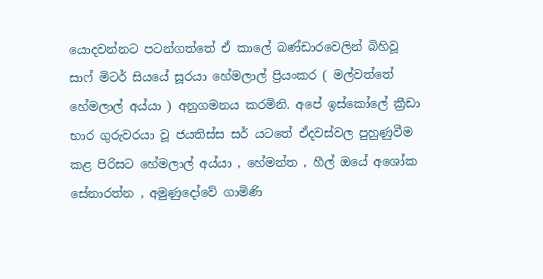යොදවන්නට පටන්ගත්තේ ඒ කාලේ බණ්ඩාරවෙලින් බිහිවූ සාෆ් මිටර් සියයේ සූරයා හේමලාල් ප්‍රියංකර ( මල්වත්තේ හේමලාල් අය්යා ) අනුගමනය කරමිනි. අපේ ඉස්කෝලේ ක්‍රීඩා භාර ගුරුවරයා වූ ජයතිස්ස සර් යටතේ ඒදවස්වල පුහුණුවීම කළ පිරිසට හේමලාල් අය්යා , හේමන්ත , හීල් ඔයේ අශෝක සේනාරත්න , අමුණුදෝවේ ගාමිණි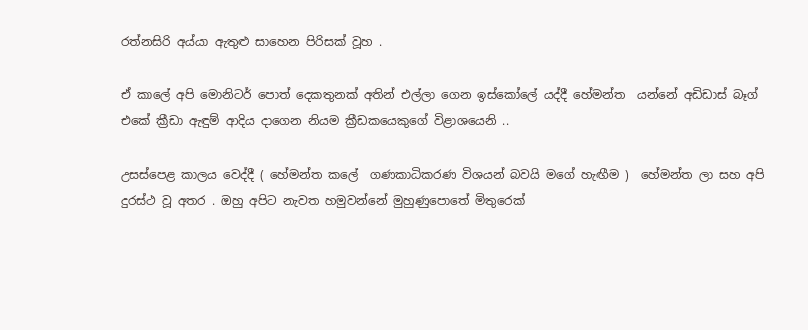රත්නසිරි අය්යා ඇතුළු සාහෙන පිරිසක් වූහ .

ඒ කාලේ අපි මොනිටර් පොත් දෙකතුනක් අතින් එල්ලා ගෙන ඉස්කෝලේ යද්දී හේමන්ත  යන්නේ අඩිඩාස් බෑග් එකේ ක්‍රීඩා ඇඳුම් ආදිය දාගෙන නියම ක්‍රීඩකයෙකුගේ විළාශයෙනි ..

උසස්පෙළ කාලය වෙද්දී ( හේමන්ත කලේ  ගණකාධිකරණ විශයන් බවයි මගේ හැඟීම )  හේමන්ත ලා සහ අපි දුරස්ථ වූ අතර . ඔහු අපිට නැවත හමුවන්නේ මුහුණුපොතේ මිතුරෙක්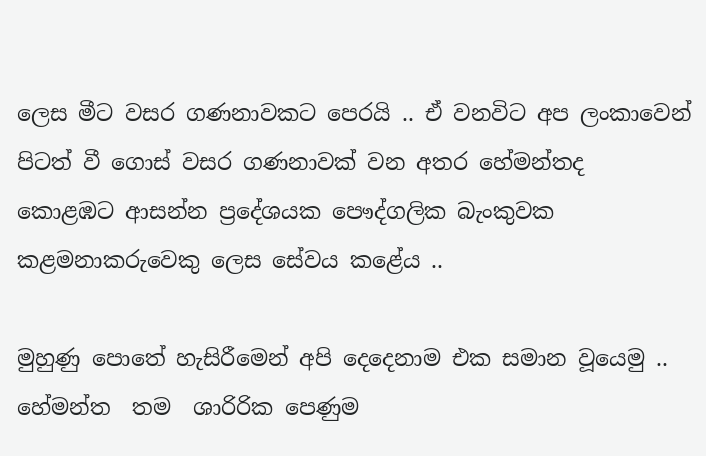ලෙස මීට වසර ගණනාවකට පෙරයි .. ඒ වනවිට අප ලංකාවෙන් පිටත් වී ගොස් වසර ගණනාවක් වන අතර හේමන්තද    කොළඹට ආසන්න ප්‍රදේශයක පෞද්ගලික බැංකුවක කළමනාකරුවෙකු ලෙස සේවය කළේය ..

මුහුණු පොතේ හැසිරීමෙන් අපි දෙදෙනාම එක සමාන වූයෙමු .. හේමන්ත  තම  ශාරිරික පෙණුම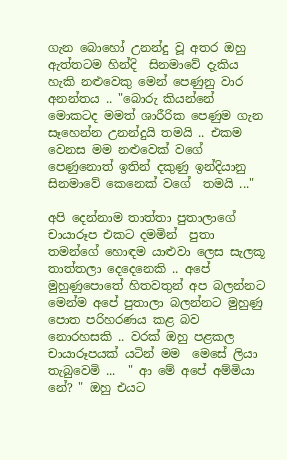ගැන බොහෝ උනන්දු වූ අතර ඔහු ඇත්තටම හින්දි  සිනමාවේ දැකිය හැකි නළුවෙකු මෙන් පෙණුනු වාර අනන්තය .. "බොරු කියන්නේ මොකටද මමත් ශාරීරික පෙණුම ගැන සෑහෙන්න උනන්දුයි තමයි .. එකම වෙනස මම නළුවෙක් වගේ පෙණුනොත් ඉතින් දකුණු ඉන්දියානු සිනමාවේ කෙනෙක් වගේ  තමයි ..."

අපි දෙන්නාම තාත්තා පුතාලාගේ චායාරූප එකට දමමින්  පුතා තමන්ගේ හොඳම යාළුවා ලෙස සැලකූ තාත්තලා දෙදෙනෙකි .. අපේ මුහුණුපොතේ හිතවතුන් අප බලන්නට මෙන්ම අපේ පුතාලා බලන්නට මුහුණු පොත පරිහරණය කළ බව නොරහසකි .. වරක් ඔහු පළකල චායාරූපයක් යටින් මම  මෙසේ ලියා තැබුවෙමි ...  " ආ මේ අපේ අම්මියා නේ? " ඔහු එයට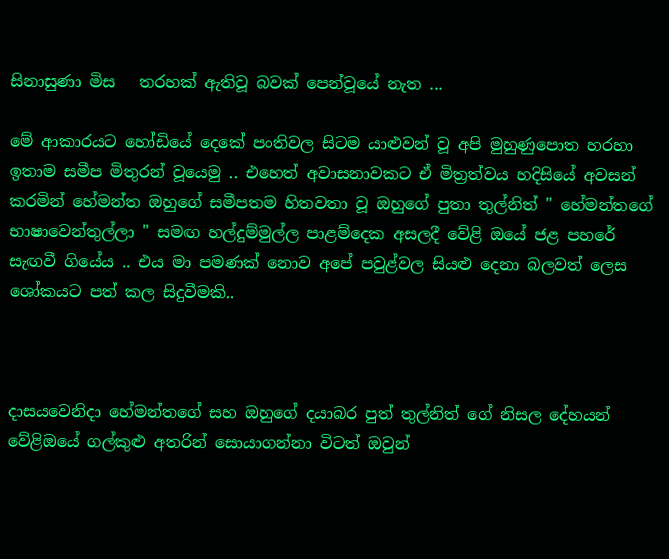සිනාසුණා මිස   තරහක් ඇතිවූ බවක් පෙන්වූයේ නැත ...

මේ ආකාරයට හෝඩියේ දෙකේ පංතිවල සිටම යාළුවන් වූ අපි මුහුණුපොත හරහා ඉතාම සමීප මිතුරන් වූයෙමු .. එහෙත් අවාසනාවකට ඒ මිත්‍රත්වය හදිසියේ අවසන් කරමින් හේමන්ත ඔහුගේ සමීපතම හිතවතා වූ ඔහුගේ පුතා තුල්නිත් " හේමන්තගේ භාෂාවෙන්තුල්ලා " සමඟ හල්දුම්මුල්ල පාළම්දෙක අසලදී වේළි ඔයේ ජළ පහරේ සැඟවී ගියේය .. එය මා පමණක් නොව අපේ පවුළ්වල සියළු දෙනා බලවත් ලෙස ශෝකයට පත් කල සිදුවීමකි..



දාසයවෙනිදා හේමන්තගේ සහ ඔහුගේ දයාබර පුත් තුල්නිත් ගේ නිසල දේහයන් වේළිඔයේ ගල්කුළු අතරින් සොයාගන්නා විටත් ඔවුන්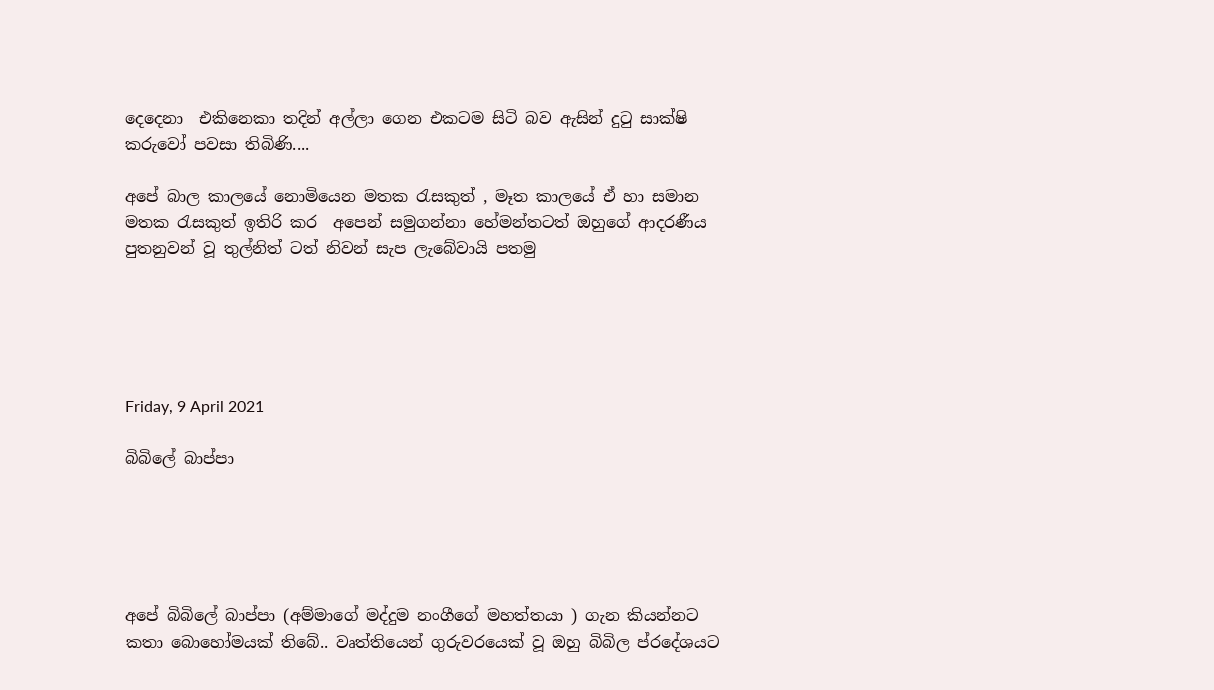දෙදෙනා  එකිනෙකා තදින් අල්ලා ගෙන එකටම සිටි බව ඇසින් දුටු සාක්ෂි කරුවෝ පවසා තිබිණි....

අපේ බාල කාලයේ නොමියෙන මතක රැසකුත් , මෑත කාලයේ ඒ හා සමාන මතක රැසකුත් ඉතිරි කර  අපෙන් සමුගන්නා හේමන්තටත් ඔහුගේ ආදරණීය  පුතනුවන් වූ තුල්නිත් ටත් නිවන් සැප ලැබේවායි පතමු





Friday, 9 April 2021

බිබිලේ බාප්පා





අපේ බිබිලේ බාප්පා (අම්මාගේ මද්දුම නංගීගේ මහත්තයා ) ගැන කියන්නට කතා බොහෝමයක් තිබේ.. වෘත්තියෙන් ගුරුවරයෙක් වූ ඔහු බිබිල ප්රදේශයට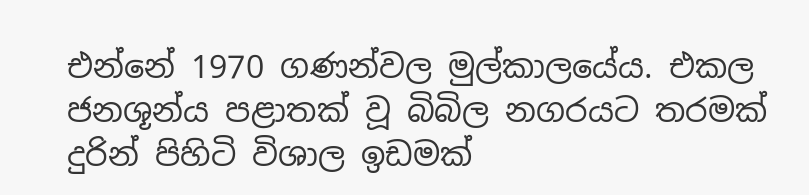එන්නේ 1970 ගණන්වල මුල්කාලයේය. එකල ජනශූන්ය පළාතක් වූ බිබිල නගරයට තරමක් දුරින් පිහිටි විශාල ඉඩමක්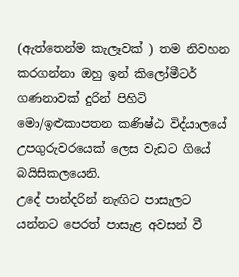(ඇත්තෙන්ම කැලෑවක් ) තම නිවහන කරගන්නා ඔහු ඉන් කිලෝමීටර් ගණනාවක් දුරින් පිහිටි මො/ඉළුකාපතන කණිෂ්ඨ විද්යාලයේ උපගුරුවරයෙක් ලෙස වැඩට ගියේ බයිසිකලයෙනි.
උදේ පාන්දරින් නැඟිට පාසැලට යන්නට පෙරත් පාසැළ අවසන් වී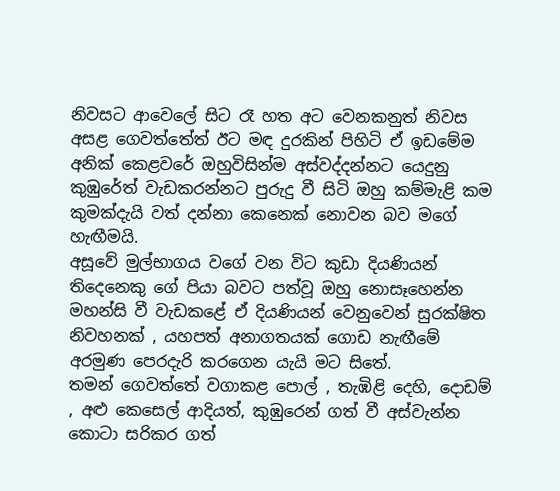නිවසට ආවෙලේ සිට රෑ හත අට වෙනකනුත් නිවස අසළ ගෙවත්තේත් ඊට මඳ දුරකින් පිහිටි ඒ ඉඩමේම අනික් කෙළවරේ ඔහුවිසින්ම අස්වද්දන්නට යෙදුනු කුඹුරේත් වැඩකරන්නට පුරුදු වී සිටි ඔහු කම්මැළි කම කුමක්දැයි වත් දන්නා කෙනෙක් නොවන බව මගේ හැඟීමයි.
අසූවේ මුල්භාගය වගේ වන විට කුඩා දියණියන් තිදෙනෙකු ගේ පියා බවට පත්වූ ඔහු නොසෑහෙන්න මහන්සි වී වැඩකළේ ඒ දියණියන් වෙනුවෙන් සුරක්ෂිත නිවහනක් , යහපත් අනාගතයක් ගොඩ නැඟීමේ අරමුණ පෙරදැරි කරගෙන යැයි මට සිතේ.
තමන් ගෙවත්තේ වගාකළ පොල් , තැඹිළි දෙහි, දොඩම් , අළු කෙසෙල් ආදියත්, කුඹුරෙන් ගත් වී අස්වැන්න කොටා සරිකර ගත්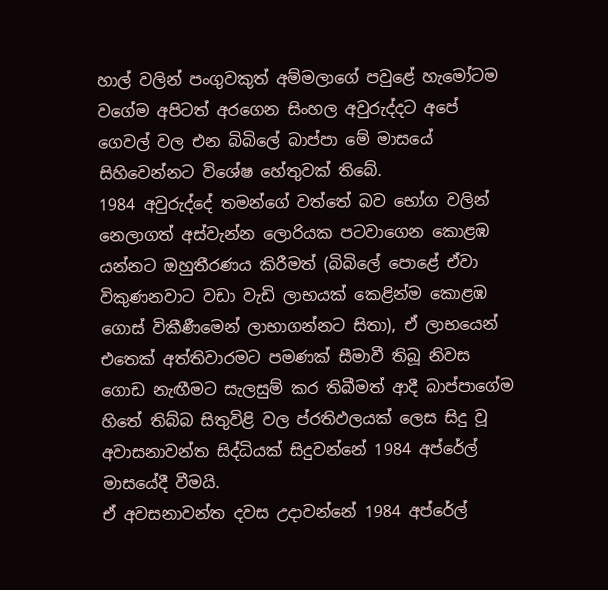හාල් වලින් පංගුවකුත් අම්මලාගේ පවුළේ හැමෝටම වගේම අපිටත් අරගෙන සිංහල අවුරුද්දට අපේ ගෙවල් වල එන බිබිලේ බාප්පා මේ මාසයේ සිහිවෙන්නට විශේෂ හේතුවක් තිබේ.
1984 අවුරුද්දේ තමන්ගේ වත්තේ බව භෝග වලින් නෙලාගත් අස්වැන්න ලොරියක පටවාගෙන කොළඹ යන්නට ඔහුතීරණය කිරීමත් (බිබිලේ පොළේ ඒවා විකුණනවාට වඩා වැඩි ලාභයක් කෙළින්ම කොළඹ ගොස් විකීණීමෙන් ලාභාගන්නට සිතා), ඒ ලාභයෙන් එතෙක් අත්තිවාරමට පමණක් සීමාවී තිබූ නිවස ගොඩ නැඟීමට සැලසුම් කර තිබීමත් ආදී බාප්පාගේම හිතේ තිබ්බ සිතුවිළි වල ප්රතිඵලයක් ලෙස සිදු වූ අවාසනාවන්ත සිද්ධියක් සිදුවන්නේ 1984 අප්රේල් මාසයේදී වීමයි.
ඒ අවසනාවන්ත දවස උදාවන්නේ 1984 අප්රේල්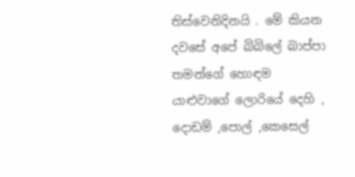තිස්වෙනිදිනයි . මේ කියන දවසේ අපේ බිබිලේ බාප්පා තමන්ගේ හොඳම යාළුවාගේ ලොරියේ දෙහි , දොඩම් ,පොල් ,කෙසෙල්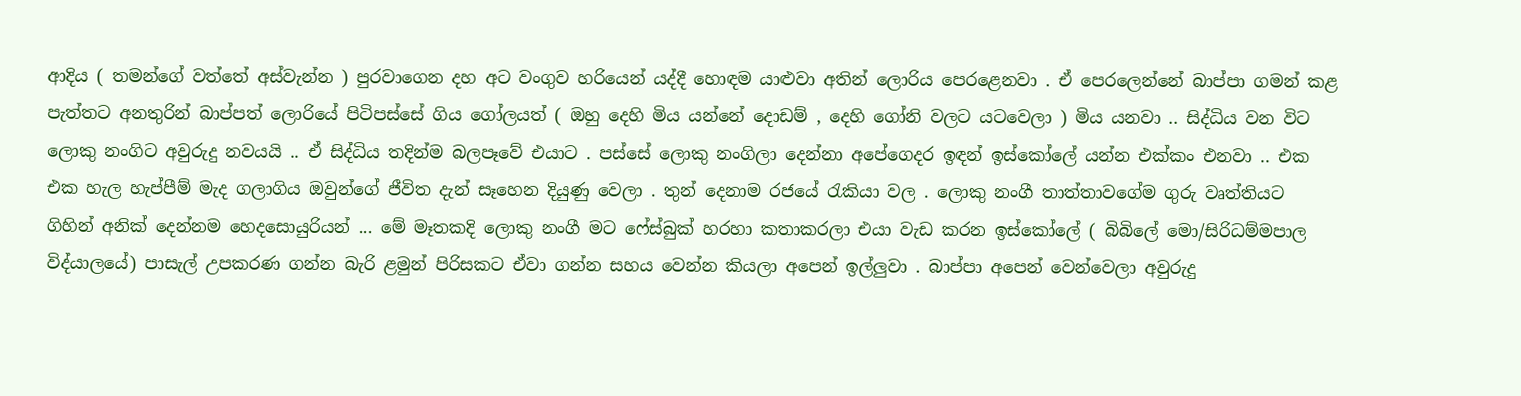ආදිය ( තමන්ගේ වත්තේ අස්වැන්න ) පුරවාගෙන දහ අට වංගුව හරියෙන් යද්දී හොඳම යාළුවා අතින් ලොරිය පෙරළෙනවා . ඒ පෙරලෙන්නේ බාප්පා ගමන් කළ පැත්තට අනතුරින් බාප්පත් ලොරියේ පිටිපස්සේ ගිය ගෝලයත් ( ඔහු දෙහි මිය යන්නේ දොඩම් , දෙහි ගෝනි වලට යටවෙලා ) මිය යනවා .. සිද්ධිය වන විට ලොකු නංගිට අවුරුදු නවයයි .. ඒ සිද්ධිය තදින්ම බලපෑවේ එයාට . පස්සේ ලොකු නංගිලා දෙන්නා අපේගෙදර ඉඳන් ඉස්කෝලේ යන්න එක්කං එනවා .. එක එක හැල හැප්පීම් මැද ගලාගිය ඔවුන්ගේ ජීවිත දැන් සෑහෙන දියුණු වෙලා . තුන් දෙනාම රජයේ රැකියා වල . ලොකු නංගී තාත්තාවගේම ගුරු වෘත්තියට ගිහින් අනික් දෙන්නම හෙදසොයුරියන් ... මේ මෑතකදි ලොකු නංගී මට ෆේස්බුක් හරහා කතාකරලා එයා වැඩ කරන ඉස්කෝලේ ( බිබිලේ මො/සිරිධම්මපාල විද්යාලයේ) පාසැල් උපකරණ ගන්න බැරි ළමුන් පිරිසකට ඒවා ගන්න සහය වෙන්න කියලා අපෙන් ඉල්ලුවා . බාප්පා අපෙන් වෙන්වෙලා අවුරුදු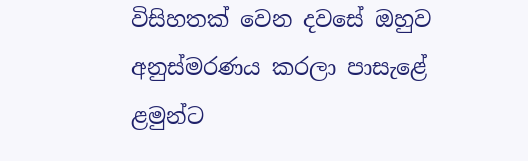විසිහතක් වෙන දවසේ ඔහුව අනුස්මරණය කරලා පාසැළේ ළමුන්ට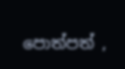පොත්පත් ,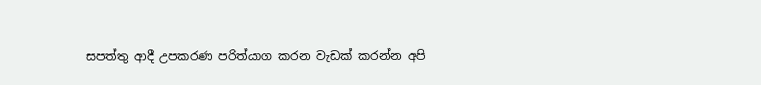සපත්තු ආදී උපකරණ පරිත්යාග කරන වැඩක් කරන්න අපි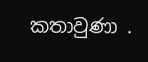කතාවුණා .